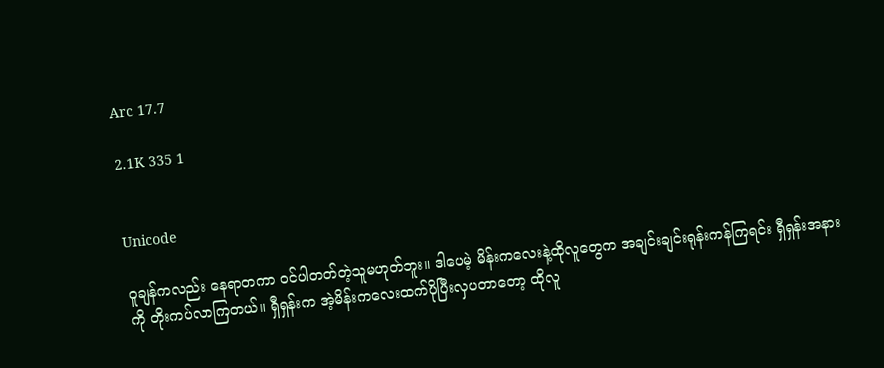Arc 17.7

2.1K 335 1


Unicode

ဝူချန်ကလည်း နေရာတကာ ဝင်ပါတတ်တဲ့သူမဟုတ်ဘူး။ ဒါပေမဲ့ မိန်းကလေးနဲ့ထိုလူတွေက အချင်းချင်းရုန်းကန်ကြရင်း ရှီရှန်းအနားကို တိုးကပ်လာကြတယ်။ ရှီရှန်းက အဲ့မိန်းကလေးထက်ပိုပြီးလှပတာတော့ ထိုလူ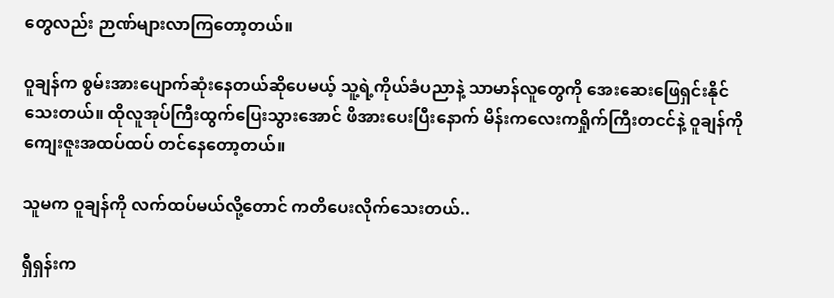တွေလည်း ဉာဏ်များလာကြတော့တယ်။

ဝူချန်က စွမ်းအားပျောက်ဆုံးနေတယ်ဆိုပေမယ့် သူ့ရဲ့ကိုယ်ခံပညာနဲ့ သာမာန်လူတွေကို အေးဆေးဖြေရှင်းနိုင်သေးတယ်။ ထိုလူအုပ်ကြီးထွက်ပြေးသွားအောင် ဖိအားပေးပြီးနောက် မိန်းကလေးကရှိုက်ကြီးတငင်နဲ့ ဝူချန်ကို ကျေးဇူးအထပ်ထပ် တင်နေတော့တယ်။

သူမက ဝူချန်ကို လက်ထပ်မယ်လို့တောင် ကတိပေးလိုက်သေးတယ်..

ရှီရှန်းက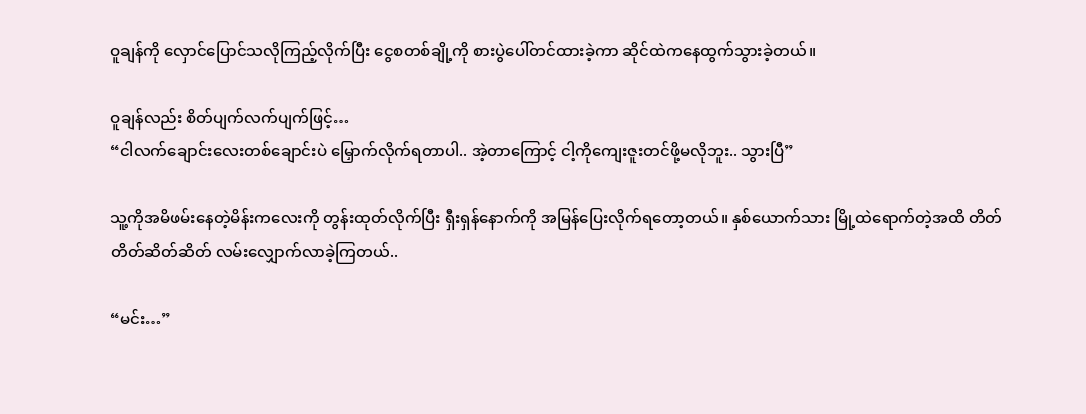ဝူချန်ကို လှောင်ပြောင်သလိုကြည့်လိုက်ပြီး ငွေစတစ်ချို့ကို စားပွဲပေါ်တင်ထားခဲ့ကာ ဆိုင်ထဲကနေထွက်သွားခဲ့တယ်။

ဝူချန်လည်း စိတ်ပျက်လက်ပျက်ဖြင့်…
“ငါလက်ချောင်းလေးတစ်ချောင်းပဲ မြှောက်လိုက်ရတာပါ.. အဲ့တာကြောင့် ငါ့ကိုကျေးဇူးတင်ဖို့မလိုဘူး.. သွားပြီ”

သူ့ကိုအမိဖမ်းနေတဲ့မိန်းကလေးကို တွန်းထုတ်လိုက်ပြီး ရှီးရှန်နောက်ကို အမြန်ပြေးလိုက်ရတော့တယ်။ နှစ်ယောက်သား မြို့ထဲရောက်တဲ့အထိ တိတ်တိတ်ဆိတ်ဆိတ် လမ်းလျှောက်လာခဲ့ကြတယ်..

“မင်း…”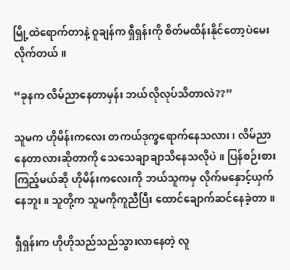မြို့ထဲရောက်တာနဲ့ ဝူချန်က ရှီရှန်းကို စိတ်မထိန်းနိုင်တော့ပဲမေးလိုက်တယ်။

“ခုနက လိမ်ညာနေတာမှန်း ဘယ်လိုလုပ်သိတာလဲ??”

သူမက ဟိုမိန်းကလေး တကယ်ဒုက္ခရောက်နေသလား၊ လိမ်ညာနေတာလားဆိုတာကို သေသေချာချာသိနေသလိုပဲ။ ပြန်စဉ်းစားကြည့်မယ်ဆို ဟိုမိန်းကလေးကို ဘယ်သူကမှ လိုက်မနှောင့်ယှက်နေဘူး။ သူတို့က သူမကိုကူညီပြီး ထောင်ချောက်ဆင်နေခဲ့တာ။

ရှီရှန်းက ဟိုဟိုသည်သည်သွားလာနေတဲ့ လူ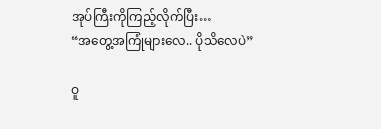အုပ်ကြီးကိုကြည့်လိုက်ပြီး…
“အတွေ့အကြုံများလေ.. ပိုသိလေပဲ”

ဝူ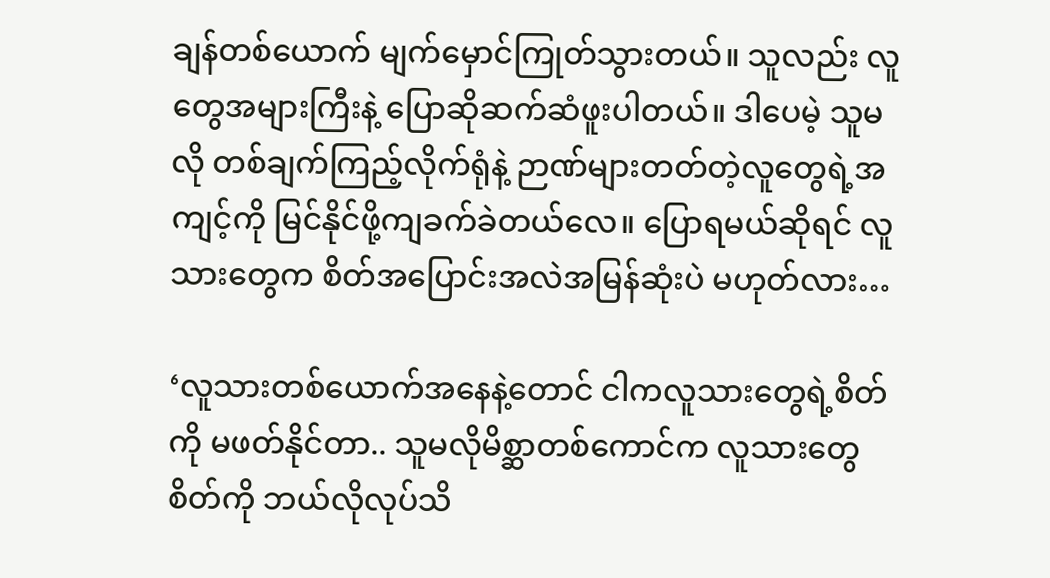ချန်တစ်ယောက် မျက်မှောင်ကြုတ်သွားတယ်။ သူလည်း လူတွေအများကြီးနဲ့ ပြောဆိုဆက်ဆံဖူးပါတယ်။ ဒါပေမဲ့ သူမလို တစ်ချက်ကြည့်လိုက်ရုံနဲ့ ဉာဏ်များတတ်တဲ့လူတွေရဲ့အကျင့်ကို မြင်နိုင်ဖို့ကျခက်ခဲတယ်လေ။ ပြောရမယ်ဆိုရင် လူသားတွေက စိတ်အပြောင်းအလဲအမြန်ဆုံးပဲ မဟုတ်လား…

‘လူသားတစ်ယောက်အနေနဲ့တောင် ငါကလူသားတွေရဲ့စိတ်ကို မဖတ်နိုင်တာ.. သူမလိုမိစ္ဆာတစ်ကောင်က လူသားတွေစိတ်ကို ဘယ်လို‌လုပ်သိ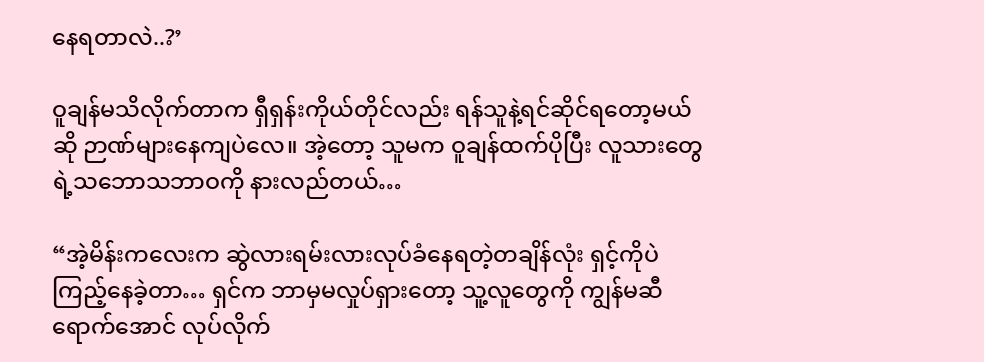နေရတာလဲ..?’

ဝူချန်မသိလိုက်တာက ရှီရှန်းကိုယ်တိုင်လည်း ရန်သူနဲ့ရင်ဆိုင်ရတော့မယ်ဆို ဉာဏ်များနေကျပဲလေ။ အဲ့တော့ သူမက ဝူချန်ထက်ပိုပြီး လူသားတွေရဲ့သဘောသဘာဝကို နားလည်တယ်…

“အဲ့မိန်းကလေးက ဆွဲလားရမ်းလားလုပ်ခံနေရတဲ့တချိန်လုံး ရှင့်ကိုပဲကြည့်နေခဲ့တာ… ရှင်က ဘာမှမလှုပ်ရှားတော့ သူ့လူတွေကို ကျွန်မဆီရောက်အောင် လုပ်လိုက်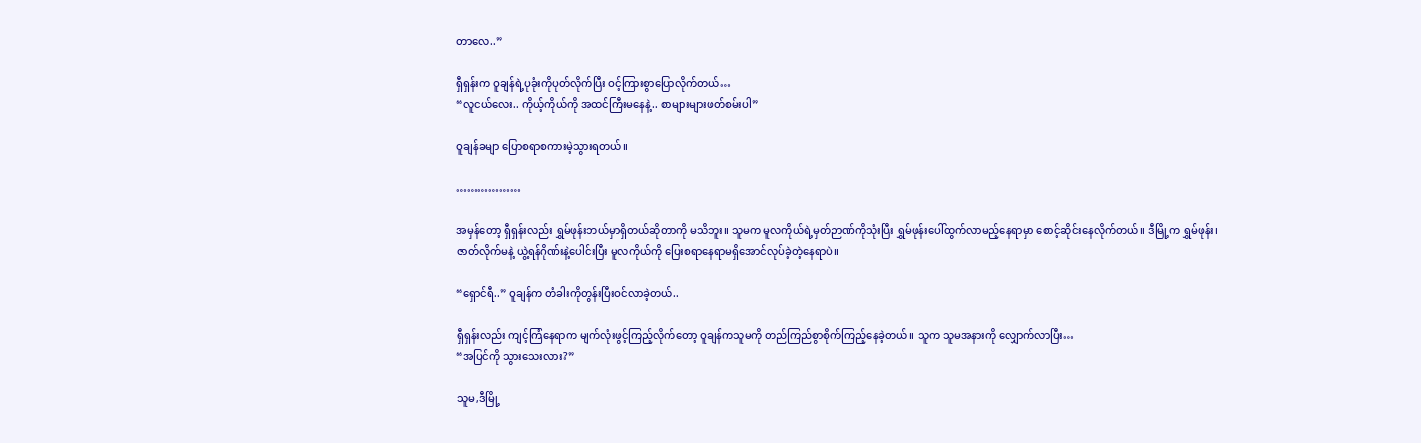တာလေ..”

ရှီရှန်းက ဝူချန်ရဲ့ပုခုံးကိုပုတ်လိုက်ပြီး ဝင့်ကြားစွာပြောလိုက်တယ်…
“လူငယ်လေး.. ကိုယ့်ကိုယ်ကို အထင်ကြီးမနေနဲ့.. စာများများဖတ်စမ်းပါ”

ဝူချန်ခမျာ ပြောစရာစကားမဲ့သွားရတယ်။

………………

အမှန်တော့ ရှီရှန်းလည်း ရွှမ်ဖုန်းဘယ်မှာရှိတယ်ဆိုတာကို မသိဘူး။ သူမက မူလကိုယ်ရဲ့မှတ်ဉာဏ်ကိုသုံးပြီး ရွှမ်ဖုန်းပေါ်ထွက်လာမည့်နေရာမှာ စောင့်ဆိုင်းနေလိုက်တယ်။ ဒီမြို့က ရွှမ်ဖုန်း၊ ဇာတ်လိုက်မနဲ့ ယွဲ့ရန်ဂိုဏ်းနဲ့ပေါင်းပြီး မူလကိုယ်ကို ပြေးစရာနေရာမရှိအောင်လုပ်ခဲ့တဲ့နေရာပဲ။

“ရှောင်ရီ..” ဝူချန်က တံခါးကိုတွန်းပြီးဝင်လာခဲ့တယ်..

ရှီရှန်းလည်း ကျင့်ကြံနေရာက မျက်လုံးဖွင့်ကြည့်လိုက်တော့ ဝူချန်ကသူမကို တည်ကြည်စွာစိုက်ကြည့်နေခဲ့တယ်။ သူက သူမအနားကို လျှောက်လာပြီး…
“အပြင်ကို သွားသေးလား?”

သူမ,ဒီမြို့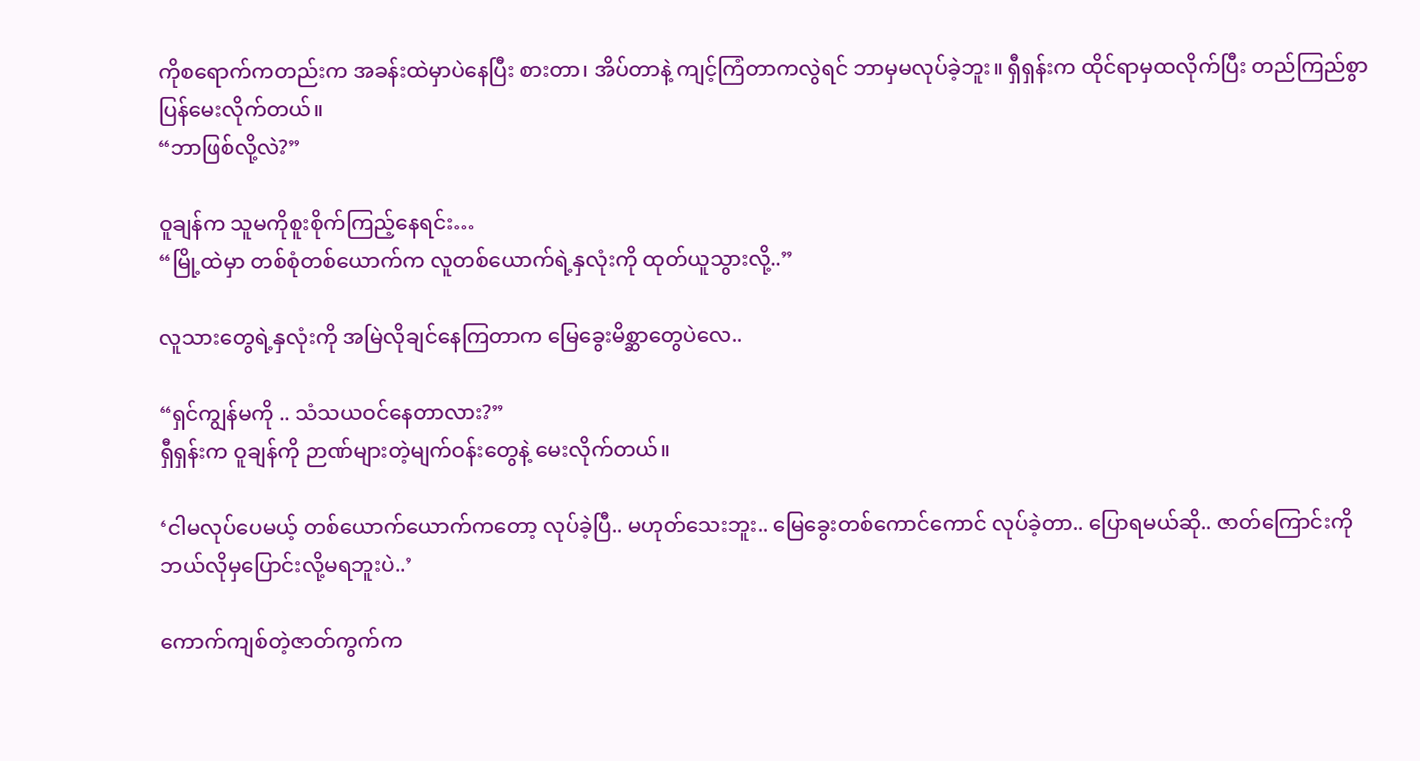ကိုစရောက်ကတည်းက အခန်းထဲမှာပဲနေပြီး စားတာ၊ အိပ်တာနဲ့ ကျင့်ကြံတာကလွဲရင် ဘာမှမလုပ်ခဲ့ဘူး။ ရှီရှန်းက ထိုင်ရာမှထလိုက်ပြီး တည်ကြည်စွာပြန်မေးလိုက်တယ်။
“ဘာဖြစ်လို့လဲ?”

ဝူချန်က သူမကိုစူးစိုက်ကြည့်နေရင်း…
“မြို့ထဲမှာ တစ်စုံတစ်ယောက်က လူတစ်ယောက်ရဲ့နှလုံးကို ထုတ်ယူသွားလို့..”

လူသားတွေရဲ့နှလုံးကို အမြဲလိုချင်နေကြတာက မြေခွေးမိစ္ဆာတွေပဲလေ..

“ရှင်ကျွန်မကို .. သံသယဝင်နေတာလား?”
ရှီရှန်းက ဝူချန်ကို ဉာဏ်များတဲ့မျက်ဝန်းတွေနဲ့ မေးလိုက်တယ်။

‘ငါမလုပ်ပေမယ့် တစ်ယောက်ယောက်ကတော့ လုပ်ခဲ့ပြီ.. မဟုတ်သေးဘူး.. မြေခွေးတစ်ကောင်ကောင် လုပ်ခဲ့တာ.. ပြောရမယ်ဆို.. ဇာတ်ကြောင်းကို ဘယ်လိုမှပြောင်းလို့မရဘူးပဲ..’

ကောက်ကျစ်တဲ့ဇာတ်ကွက်က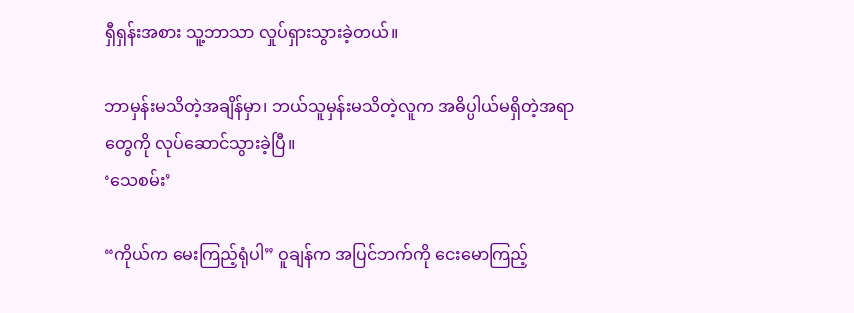ရှီရှန်းအစား သူ့ဘာသာ လှုပ်ရှားသွားခဲ့တယ်။

ဘာမှန်းမသိတဲ့အချိန်မှာ၊ ဘယ်သူမှန်းမသိတဲ့လူက အဓိပ္ပါယ်မရှိတဲ့အရာတွေကို လုပ်ဆောင်သွားခဲ့ပြီ။
‘သေစမ်း’

“ကိုယ်က မေးကြည့်ရုံပါ” ဝူချန်က အပြင်ဘက်ကို ငေးမောကြည့်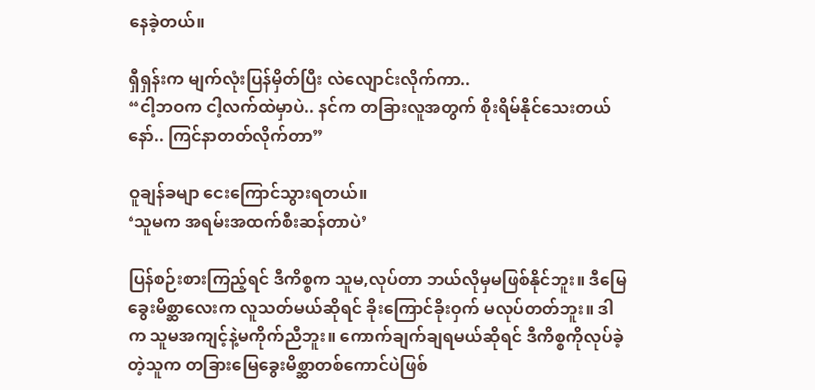နေခဲ့တယ်။

ရှီရှန်းက မျက်လုံးပြန်မှိတ်ပြီး လဲလျောင်းလိုက်ကာ..
“ငါ့ဘဝက ငါ့လက်ထဲမှာပဲ.. နင်က တခြားလူအတွက် စိုးရိမ်နိုင်သေးတယ်နော်.. ကြင်နာတတ်လိုက်တာ”

ဝူချန်ခမျာ ငေးကြောင်သွားရတယ်။
‘သူမက အရမ်းအထက်စီးဆန်တာပဲ’

ပြန်စဉ်းစားကြည့်ရင် ဒီကိစ္စက သူမ,လုပ်တာ ဘယ်လိုမှမဖြစ်နိုင်ဘူး။ ဒီမြေခွေးမိစ္ဆာလေးက လူသတ်မယ်ဆိုရင် ခိုးကြောင်ခိုးဝှက် မလုပ်တတ်ဘူး။ ဒါက သူမအကျင့်နဲ့မကိုက်ညီဘူး။ ကောက်ချက်ချရမယ်ဆိုရင် ဒီကိစ္စကိုလုပ်ခဲ့တဲ့သူက တခြားမြေခွေးမိစ္ဆာတစ်ကောင်ပဲဖြစ်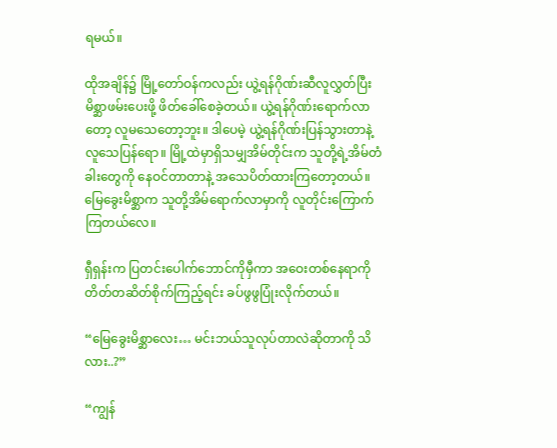ရမယ်။

ထိုအချိန်၌ မြို့တော်ဝန်ကလည်း ယွဲ့ရန်ဂိုဏ်းဆီလူလွှတ်ပြီး မိစ္ဆာဖမ်းပေးဖို့ ဖိတ်ခေါ်စေခဲ့တယ်။ ယွဲ့ရန်ဂိုဏ်းရောက်လာတော့ လူမသေတော့ဘူး။ ဒါပေမဲ့ ယွဲ့ရန်ဂိုဏ်းပြန်သွားတာနဲ့ လူသေပြန်ရော။ မြို့ထဲမှာရှိသမျှအိမ်တိုင်းက သူတို့ရဲ့အိမ်တံခါးတွေကို နေဝင်တာတာနဲ့ အသေပိတ်ထားကြတော့တယ်။ မြေခွေးမိစ္ဆာက သူတို့အိမ်ရောက်လာမှာကို လူတိုင်းကြောက်ကြတယ်လေ။

ရှီရှန်းက ပြတင်းပေါက်ဘောင်ကိုမှီကာ အဝေးတစ်နေရာကို တိတ်တဆိတ်စိုက်ကြည့်ရင်း ခပ်ဖွဖွပြုံးလိုက်တယ်။

“မြေခွေးမိစ္ဆာလေး… မင်းဘယ်သူလုပ်တာလဲဆိုတာကို သိလား..?”

“ကျွန်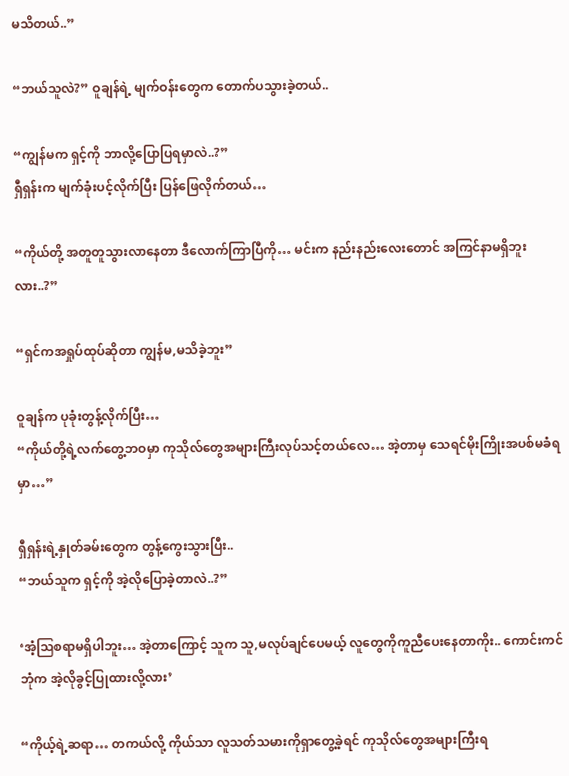မသိတယ်..”

“ဘယ်သူလဲ?” ဝူချန်ရဲ့ မျက်ဝန်းတွေက တောက်ပသွားခဲ့တယ်..

“ကျွန်မက ရှင့်ကို ဘာလို့ပြောပြရမှာလဲ..?”
ရှီရှန်းက မျက်ခုံးပင့်လိုက်ပြီး ပြန်ဖြေလိုက်တယ်…

“ကိုယ်တို့ အတူတူသွားလာနေတာ ဒီလောက်ကြာပြီကို… မင်းက နည်းနည်းလေးတောင် အကြင်နာမရှိဘူးလား..?”

“ရှင်ကအရှုပ်ထုပ်ဆိုတာ ကျွန်မ,မသိခဲ့ဘူး”

ဝူချန်က ပုခုံးတွန့်လိုက်ပြီး…
“ကိုယ်တို့ရဲ့လက်တွေ့ဘဝမှာ ကုသိုလ်တွေအများကြီးလုပ်သင့်တယ်လေ… အဲ့တာမှ သေရင်မိုးကြိုးအပစ်မခံရမှာ…”

ရှီရှန်းရဲ့နှုတ်ခမ်းတွေက တွန့်ကွေးသွားပြီး..
“ဘယ်သူက ရှင့်ကို အဲ့လိုပြောခဲ့တာလဲ..?”

‘အံ့ဩစရာမရှိပါဘူး… အဲ့တာကြောင့် သူက သူ,မလုပ်ချင်ပေမယ့် လူတွေကိုကူညီပေးနေတာကိုး.. ကောင်းကင်ဘုံက အဲ့လိုခွင့်ပြုထားလို့လား’

“ကိုယ့်ရဲ့ဆရာ… တကယ်လို့ ကိုယ်သာ လူသတ်သမားကိုရှာတွေ့ခဲ့ရင် ကုသိုလ်တွေအများကြီးရ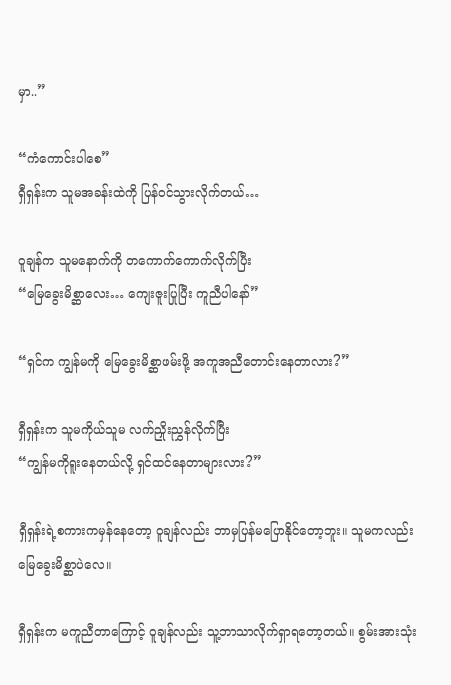မှာ..”

“ကံကောင်းပါစေ”
ရှီရှန်းက သူမအခန်းထဲကို ပြန်ဝင်သွားလိုက်တယ်…

ဝူချန်က သူမနောက်ကို တကောက်ကောက်လိုက်ပြီး
“မြေခွေးမိစ္ဆာလေး… ကျေးဇူးပြုပြီး ကူညီပါနော်”

“ရှင်က ကျွန်မကို မြေခွေးမိစ္ဆာဖမ်းဖို့ အကူအညီတောင်းနေတာလား?”

ရှီရှန်းက သူမကိုယ်သူမ လက်ညှိုးညွှန်လိုက်ပြီး
“ကျွန်မကိုရူးနေတယ်လို့ ရှင်ထင်နေတာများလား?”

ရှီရှန်းရဲ့စကားကမှန်နေတော့ ဝူချန်လည်း ဘာမှပြန်မပြောနိုင်တော့ဘူး။ သူမကလည်း မြေခွေးမိစ္ဆာပဲလေ။

ရှီရှန်းက မကူညီတာကြောင့် ဝူချန်လည်း သူ့ဘာသာလိုက်ရှာရတော့တယ်။ စွမ်းအားသုံး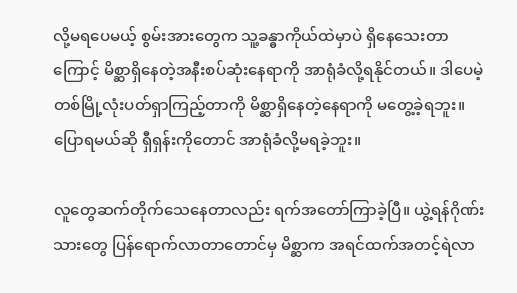လို့မရပေမယ့် စွမ်းအားတွေက သူ့ခန္ဓာကိုယ်ထဲမှာပဲ ရှိနေသေးတာကြောင့် မိစ္ဆာရှိနေတဲ့အနီးစပ်ဆုံးနေရာကို အာရုံခံလို့ရနိုင်တယ်။ ဒါပေမဲ့ တစ်မြို့လုံးပတ်ရှာကြည့်တာကို မိစ္ဆာရှိနေတဲ့နေရာကို မတွေ့ခဲ့ရဘူး။ ပြောရမယ်ဆို ရှီရှန်းကိုတောင် အာရုံခံလို့မရခဲ့ဘူး။

လူတွေဆက်တိုက်သေနေတာလည်း ရက်အတော်ကြာခဲ့ပြီ။ ယွဲ့ရန်ဂိုဏ်းသားတွေ ပြန်ရောက်လာတာတောင်မှ မိစ္ဆာက အရင်ထက်အတင့်ရဲလာ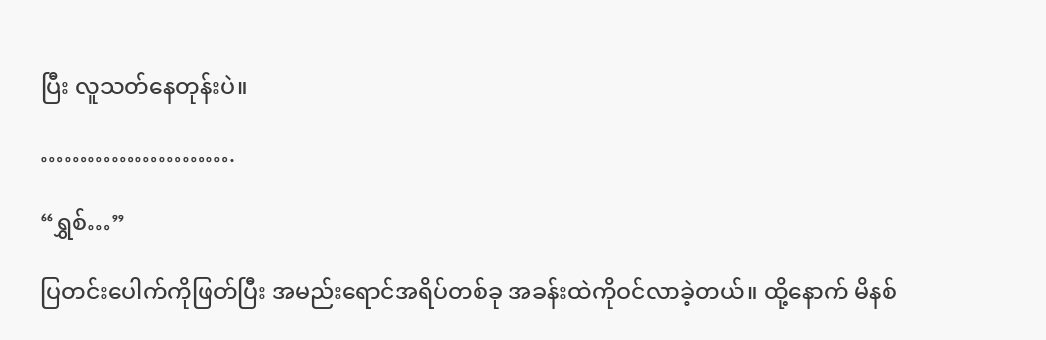ပြီး လူသတ်နေတုန်းပဲ။

…………………….

“ရွှစ်…”

ပြတင်းပေါက်ကိုဖြတ်ပြီး အမည်းရောင်အရိပ်တစ်ခု အခန်းထဲကိုဝင်လာခဲ့တယ်။ ထို့နောက် မိနစ်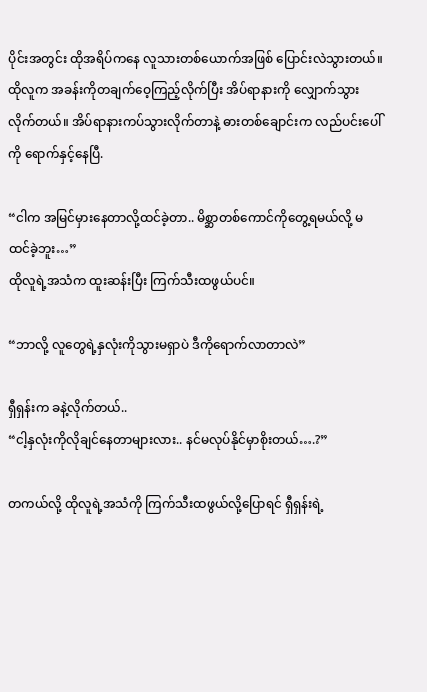ပိုင်းအတွင်း ထိုအရိပ်ကနေ လူသားတစ်ယောက်အဖြစ် ပြောင်းလဲသွားတယ်။ ထိုလူက အခန်းကိုတချက်ဝေ့ကြည့်လိုက်ပြီး အိပ်ရာနားကို လျှောက်သွားလိုက်တယ်။ အိပ်ရာနားကပ်သွားလိုက်တာနဲ့ ဓားတစ်ချောင်းက လည်ပင်းပေါ်ကို ရောက်နှင့်နေပြီ.

“ငါက အမြင်မှားနေတာလို့ထင်ခဲ့တာ.. မိစ္ဆာတစ်ကောင်ကိုတွေ့ရမယ်လို့ မထင်ခဲ့ဘူး…”
ထိုလူရဲ့အသံက ထူးဆန်းပြီး ကြက်သီးထဖွယ်ပင်။

“ဘာလို့ လူတွေရဲ့နှလုံးကိုသွားမရှာပဲ ဒီကိုရောက်လာတာလဲ”

ရှီရှန်းက ခနဲ့လိုက်တယ်..
“ငါ့နှလုံးကိုလိုချင်နေတာများလား.. နင်မလုပ်နိုင်မှာစိုးတယ်….?”

တကယ်လို့ ထိုလူရဲ့အသံကို ကြက်သီးထဖွယ်လို့ပြောရင် ရှီရှန်းရဲ့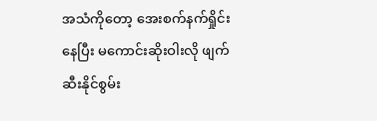အသံကိုတော့ အေးစက်နက်ရှိုင်းနေပြီး မကောင်းဆိုးဝါးလို ဖျက်ဆီးနိုင်စွမ်း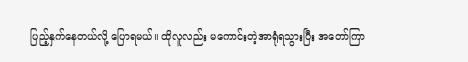ပြည့်နှက်နေတယ်လို့ ပြောရမယ်။ ထိုလူလည်း မကောင်းတဲ့အာရုံရသွားပြီး အတော်ကြာ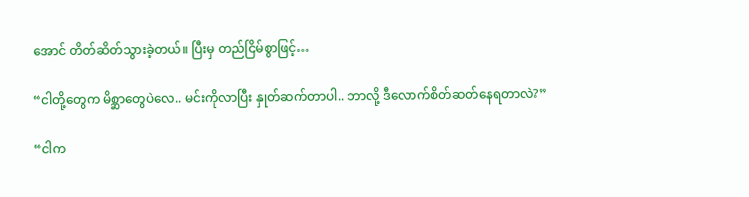အောင် တိတ်ဆိတ်သွားခဲ့တယ်။ ပြီးမှ တည်ငြိမ်စွာဖြင့်…

“ငါတို့တွေက မိစ္ဆာတွေပဲလေ.. မင်းကိုလာပြီး နှုတ်ဆက်တာပါ.. ဘာလို့ ဒီလောက်စိတ်ဆတ်နေရတာလဲ?”

“ငါက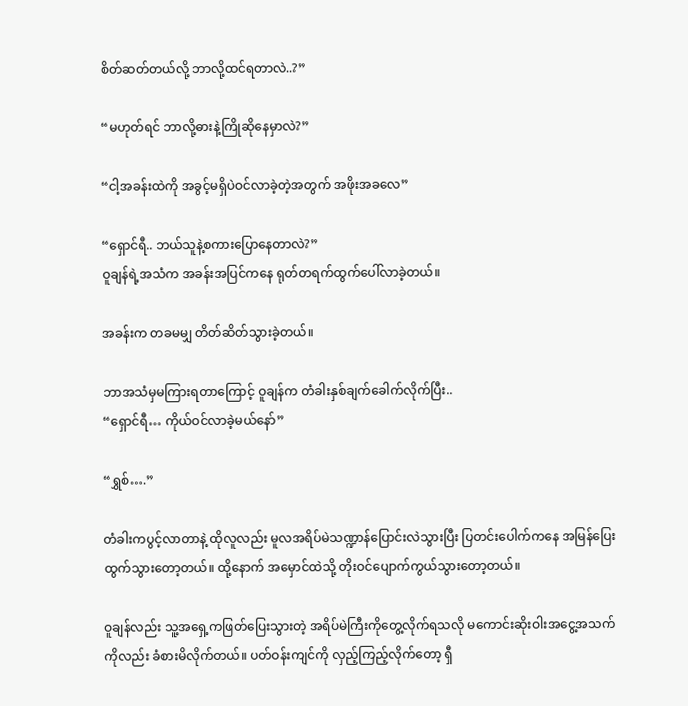စိတ်ဆတ်တယ်လို့ ဘာလို့ထင်ရတာလဲ..?”

“မဟုတ်ရင် ဘာလို့ဓားနဲ့ကြိုဆိုနေမှာလဲ?”

“ငါ့အခန်းထဲကို အခွင့်မရှိပဲဝင်လာခဲ့တဲ့အတွက် အဖိုးအခလေ”

“ရှောင်ရီ.. ဘယ်သူနဲ့စကားပြောနေတာလဲ?”
ဝူချန်ရဲ့အသံက အခန်းအပြင်ကနေ ရုတ်တရက်ထွက်ပေါ်လာခဲ့တယ်။

အခန်းက တခမမျှ တိတ်ဆိတ်သွားခဲ့တယ်။

ဘာအသံမှမကြားရတာကြောင့် ဝူချန်က တံခါးနှစ်ချက်ခေါက်လိုက်ပြီး..
“ရှောင်ရီ… ကိုယ်ဝင်လာခဲ့မယ်နော်”

“ရွှစ်….”

တံခါးကပွင့်လာတာနဲ့ ထိုလူလည်း မူလအရိပ်မဲသဏ္ဍာန်ပြောင်းလဲသွားပြီး ပြတင်းပေါက်ကနေ အမြန်ပြေးထွက်သွားတော့တယ်။ ထို့နောက် အမှောင်ထဲသို့ တိုးဝင်ပျောက်ကွယ်သွားတော့တယ်။

ဝူချန်လည်း သူ့အရှေ့ကဖြတ်ပြေးသွားတဲ့ အရိပ်မဲကြီးကိုတွေ့လိုက်ရသလို မကောင်းဆိုးဝါးအငွေ့အသက်ကိုလည်း ခံစားမိလိုက်တယ်။ ပတ်ဝန်းကျင်ကို လှည့်ကြည့်လိုက်တော့ ရှီ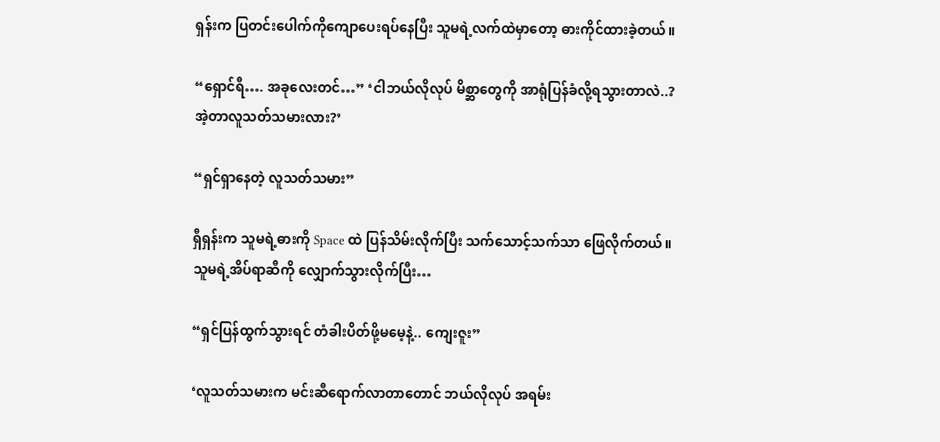ရှန်းက ပြတင်းပေါက်ကိုကျောပေးရပ်နေပြီး သူမရဲ့လက်ထဲမှာတော့ ဓားကိုင်ထားခဲ့တယ်။

“ရှောင်ရီ…. အခုလေးတင်…” ‘ငါဘယ်လိုလုပ် မိစ္ဆာတွေကို အာရုံပြန်ခံလို့ရသွားတာလဲ..? အဲ့တာလူသတ်သမားလား?’

“ရှင်ရှာနေတဲ့ လူသတ်သမား”

ရှီရှန်းက သူမရဲ့ဓားကို Space ထဲ ပြန်သိမ်းလိုက်ပြီး သက်သောင့်သက်သာ ဖြေလိုက်တယ်။ သူမရဲ့အိပ်ရာဆီကို လျှောက်သွားလိုက်ပြီး…

“ရှင်ပြန်ထွက်သွားရင် တံခါးပိတ်ဖို့မမေ့နဲ့.. ကျေးဇူး”

‘လူသတ်သမားက မင်းဆီရောက်လာတာတောင် ဘယ်လိုလုပ် အရမ်း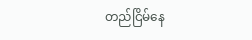တည်ငြိမ်နေ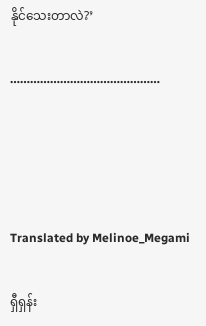နိုင်သေးတာလဲ?’

………………………………………




Translated by Melinoe_Megami

ရှီရှန်း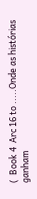(  Book 4  Arc 16 to .....Onde as histórias ganham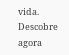vida. Descobre agora